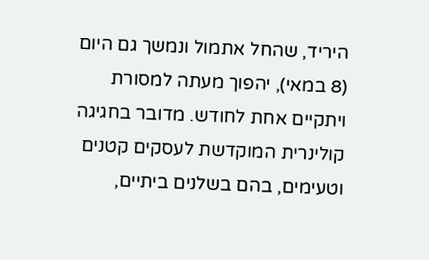היריד, שהחל אתמול ונמשך גם היום (8 במאי), יהפוך מעתה למסורת ויתקיים אחת לחודש. מדובר בחגיגה קולינרית המוקדשת לעסקים קטנים וטעימים, בהם בשלנים ביתיים,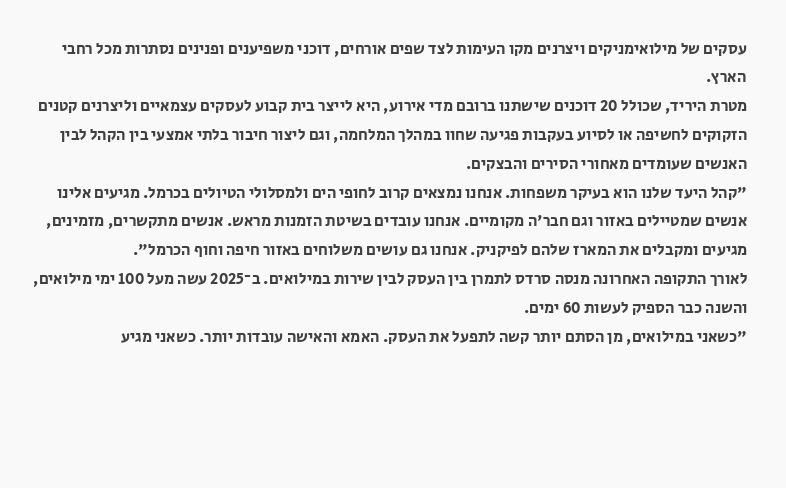עסקים של מילואימניקים ויצרנים מקו העימות לצד שפים אורחים, דוכני משפיענים ופנינים נסתרות מכל רחבי הארץ.
מטרת היריד, שכולל 20 דוכנים שישתנו ברובם מדי אירוע, היא לייצר בית קבוע לעסקים עצמאיים וליצרנים קטנים הזקוקים לחשיפה או לסיוע בעקבות פגיעה שחוו במהלך המלחמה, וגם ליצור חיבור בלתי אמצעי בין הקהל לבין האנשים שעומדים מאחורי הסירים והבצקים.
"קהל היעד שלנו הוא בעיקר משפחות. אנחנו נמצאים קרוב לחופי הים ולמסלולי הטיולים בכרמל. מגיעים אלינו אנשים שמטיילים באזור וגם חבר'ה מקומיים. אנחנו עובדים בשיטת הזמנות מראש. אנשים מתקשרים, מזמינים, מגיעים ומקבלים את המארז שלהם לפיקניק. אנחנו גם עושים משלוחים באזור חיפה וחוף הכרמל".
לאורך התקופה האחרונה מנסה סרדס לתמרן בין העסק לבין שירות במילואים. ב־2025 עשה מעל 100 ימי מילואים, והשנה כבר הספיק לעשות 60 ימים.
"כשאני במילואים, מן הסתם יותר קשה לתפעל את העסק. האמא והאישה עובדות יותר. כשאני מגיע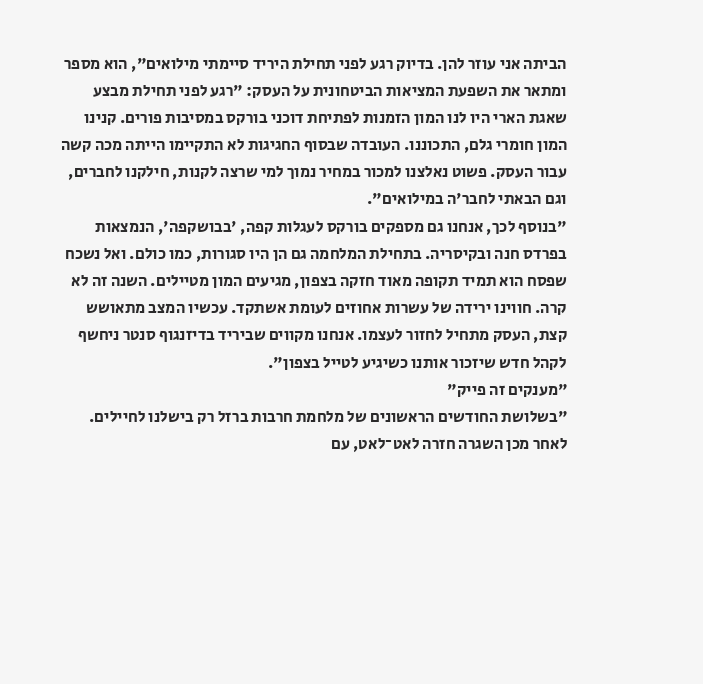הביתה אני עוזר להן. בדיוק רגע לפני תחילת היריד סיימתי מילואים", הוא מספר ומתאר את השפעת המציאות הביטחונית על העסק: "רגע לפני תחילת מבצע שאגת הארי היו לנו המון הזמנות לפתיחת דוכני בורקס במסיבות פורים. קנינו המון חומרי גלם, התכוננו. העובדה שבסוף החגיגות לא התקיימו הייתה מכה קשה עבור העסק. פשוט נאלצנו למכור במחיר נמוך למי שרצה לקנות, חילקנו לחברים, וגם הבאתי לחבר'ה במילואים".
"בנוסף לכך, אנחנו גם מספקים בורקס לעגלות קפה, 'בבושקפה', הנמצאות בפרדס חנה ובקיסריה. בתחילת המלחמה גם הן היו סגורות, כמו כולם. ואל נשכח שפסח הוא תמיד תקופה מאוד חזקה בצפון, מגיעים המון מטיילים. השנה זה לא קרה. חווינו ירידה של עשרות אחוזים לעומת אשתקד. עכשיו המצב מתאושש קצת, העסק מתחיל לחזור לעצמו. אנחנו מקווים שביריד בדיזנגוף סנטר ניחשף לקהל חדש שיזכור אותנו כשיגיע לטייל בצפון".
"מענקים זה פייק"
"בשלושת החודשים הראשונים של מלחמת חרבות ברזל רק בישלנו לחיילים. לאחר מכן השגרה חזרה לאט־לאט, עם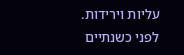עליות וירידות. לפני כשנתיים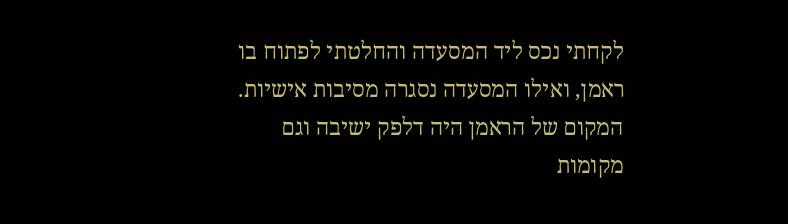לקחתי נכס ליד המסעדה והחלטתי לפתוח בו ראמן, ואילו המסעדה נסגרה מסיבות אישיות. המקום של הראמן היה דלפק ישיבה וגם מקומות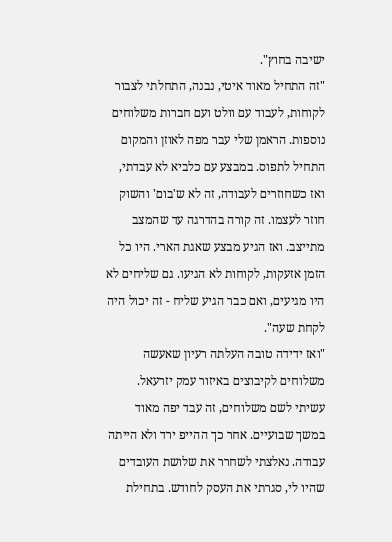ישיבה בחוץ".
"זה התחיל מאוד איטי, נבנה, התחלתי לצבור לקוחות, לעבוד עם וולט ועם חברות משלוחים נוספות. הראמן שלי עבר מפה לאוזן והמקום התחיל לתפוס. במבצע עם כלביא לא עבדתי, ואז כשחוזרים לעבודה, זה לא ש'בום' והשוק חוזר לעצמו. זה קורה בהדרגה עד שהמצב מתייצב. ואז הגיע מבצע שאגת הארי. היו כל הזמן אזעקות, לקוחות לא הגיעו. גם שליחים לא היו מגיעים, ואם כבר הגיע שליח - זה יכול היה לקחת שעה".
"ואז ידידה טובה העלתה רעיון שאעשה משלוחים לקיבוצים באיזור עמק יזרעאל. עשיתי לשם משלוחים, זה עבד יפה מאוד במשך שבועיים. אחר כך ההייפ ירד ולא הייתה עבודה. נאלצתי לשחרר את שלושת העובדים שהיו לי, סגרתי את העסק לחודש. בתחילת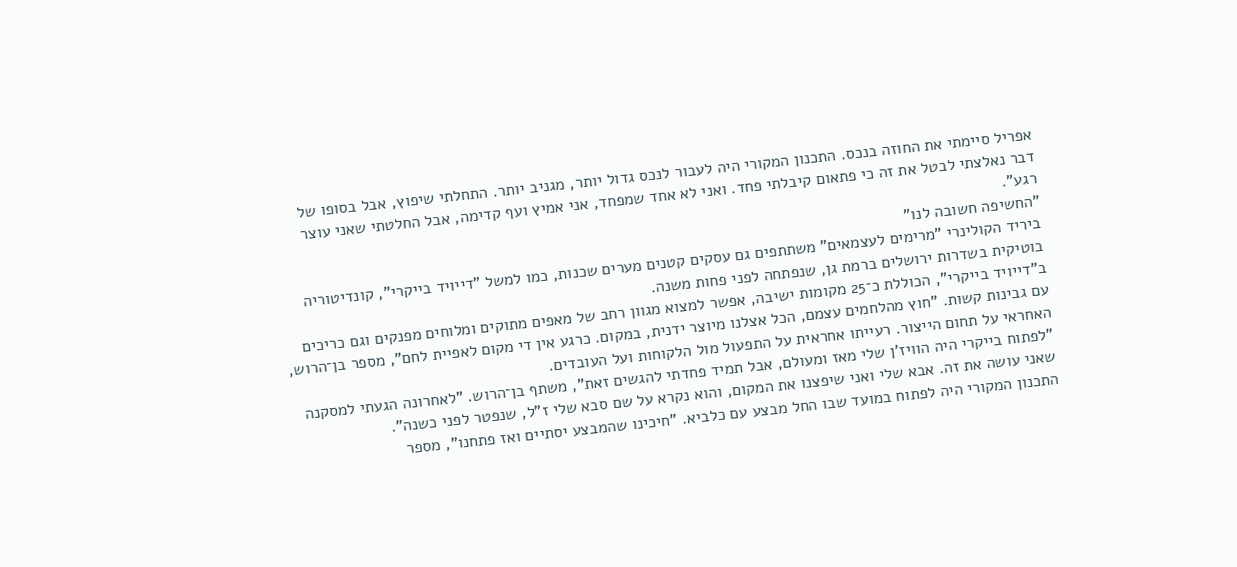אפריל סיימתי את החוזה בנכס. התכנון המקורי היה לעבור לנכס גדול יותר, מגניב יותר. התחלתי שיפוץ, אבל בסופו של דבר נאלצתי לבטל את זה כי פתאום קיבלתי פחד. ואני לא אחד שמפחד, אני אמיץ ועף קדימה, אבל החלטתי שאני עוצר רגע".
"החשיפה חשובה לנו"
ביריד הקולינרי "מרימים לעצמאים" משתתפים גם עסקים קטנים מערים שכנות, כמו למשל "דייויד בייקרי", קונדיטוריה בוטיקית בשדרות ירושלים ברמת גן, שנפתחה לפני פחות משנה.
ב"דייויד בייקרי", הכוללת כ־25 מקומות ישיבה, אפשר למצוא מגוון רחב של מאפים מתוקים ומלוחים מפנקים וגם כריכים עם גבינות קשות. "חוץ מהלחמים עצמם, הכל אצלנו מיוצר ידנית, במקום. כרגע אין די מקום לאפיית לחם", מספר בן־הרוש, האחראי על תחום הייצור. רעייתו אחראית על התפעול מול הלקוחות ועל העובדים.
"לפתוח בייקרי היה הוויז'ן שלי מאז ומעולם, אבל תמיד פחדתי להגשים זאת", משתף בן־הרוש. "לאחרונה הגעתי למסקנה שאני עושה את זה. אבא שלי ואני שיפצנו את המקום, והוא נקרא על שם סבא שלי ז"ל, שנפטר לפני כשנה".
התכנון המקורי היה לפתוח במועד שבו החל מבצע עם כלביא. "חיכינו שהמבצע יסתיים ואז פתחנו", מספר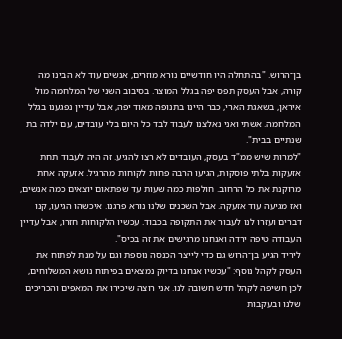בן־הרוש. "בהתחלה היו חודשיים נורא מוזרים, אנשים עוד לא הבינו מה קורה, אבל העסק תפס יפה בגלל המוצר. בסיבוב השני של המלחמה מול איראן, בשאגת הארי, כבר היינו בתנופה מאוד יפה, אבל עדיין נפגענו בגלל המלחמה. אשתי ואני נאלצנו לעבוד לבד כל היום בלי עובדים, עם ילדה בת שנתיים בבית".
"למרות שיש ממ"ד בעסק, העובדים לא רצו להגיע. זה היה לעבוד תחת אזעקות בלתי פוסקות, הגיעו הרבה פחות לקוחות מהרגיל. אזעקה אחת מרוקנת את כל הרחוב. חולפות כמה שעות עד שפתאום יוצאים כמה אנשים, ואז מגיעה עוד אזעקה. אבל השכנים שלנו נורא פרגנו. איכשהו הגיעו, קנו דברים ועזרו לנו לעבור את התקופה בכבוד. עכשיו הלקוחות חזרו, אבל עדיין העבודה טיפה ירדה ואנחנו מרגישים את זה בכיס".
ליריד הגיע בן־הרוש גם כדי לייצר הכנסה נוספת וגם על מנת לפתוח את העסק לקהל נוסף: "עכשיו אנחנו בדיוק נמצאים בפיתוח נושא המשלוחים, לכן חשיפה לקהל חדש חשובה לנו. אני רוצה שיכירו את המאפים והכריכים שלנו ובעקבות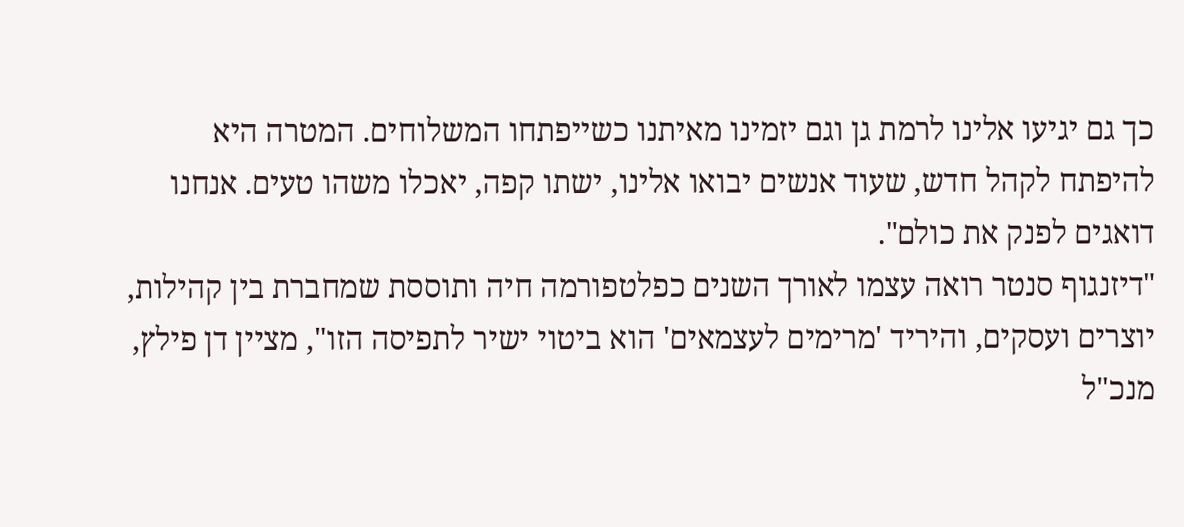כך גם יגיעו אלינו לרמת גן וגם יזמינו מאיתנו כשייפתחו המשלוחים. המטרה היא להיפתח לקהל חדש, שעוד אנשים יבואו אלינו, ישתו קפה, יאכלו משהו טעים. אנחנו דואגים לפנק את כולם".
"דיזנגוף סנטר רואה עצמו לאורך השנים כפלטפורמה חיה ותוססת שמחברת בין קהילות, יוצרים ועסקים, והיריד 'מרימים לעצמאים' הוא ביטוי ישיר לתפיסה הזו", מציין דן פילץ, מנכ"ל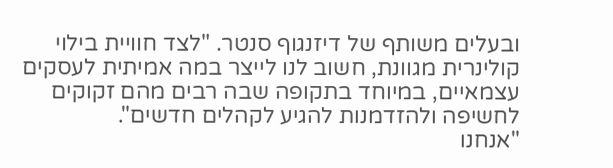ובעלים משותף של דיזנגוף סנטר. "לצד חוויית בילוי קולינרית מגוונת, חשוב לנו לייצר במה אמיתית לעסקים עצמאיים, במיוחד בתקופה שבה רבים מהם זקוקים לחשיפה ולהזדמנות להגיע לקהלים חדשים".
"אנחנו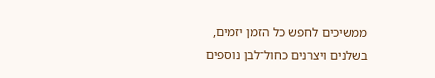ממשיכים לחפש כל הזמן יזמים, בשלנים ויצרנים כחול־לבן נוספים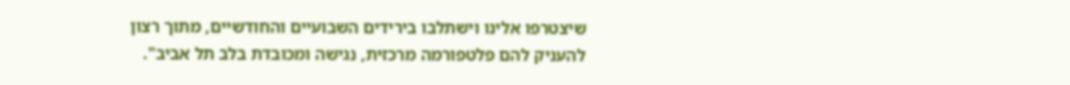שיצטרפו אלינו וישתלבו בירידים השבועיים והחודשיים, מתוך רצון להעניק להם פלטפורמה מרכזית, נגישה ומכובדת בלב תל אביב".